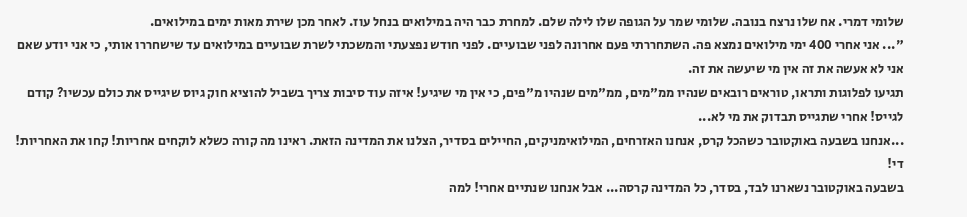שלומי דמרי. אח שלו נרצח בנובה. שלומי שמר על הגופה שלו לילה שלם. למחרת כבר היה במילואים בנחל עוז. לאחר מכן שירת מאות ימים במילואים.
"... אני אחרי 400 ימי מילואים נמצא פה. השתחררתי פעם אחרונה לפני שבועיים. לפני חודש נפצעתי והמשכתי לשרת שבועיים במילואים עד שישחררו אותי, כי אני יודע שאם אני לא אעשה את זה אין מי שיעשה את זה.
תגיעו לפלוגות ותראו, טוראים רובאים שנהיו ממ"מים, ממ"מים שנהיו מ"פים, כי אין מי שיגיע! איזה עוד סיבות צריך בשביל להוציא חוק גיוס שיגייס את כולם עכשיו? קודם לגייס! אחרי שתגייס תבדוק את מי לא...
...אנחנו בשבעה באוקטובר כשהכל קרס, אנחנו האזרחים, המילואימניקים, החיילים בסדיר, הצלנו את המדינה הזאת. ראינו מה קורה כשלא לוקחים אחריות! קחו את האחריות! די!
בשבעה באוקטובר נשארנו לבד, בסדר, כל המדינה קרסה... אבל אנחנו שנתיים אחרי! למה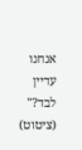אנחנו עדיין לבד?" (ציטוט)